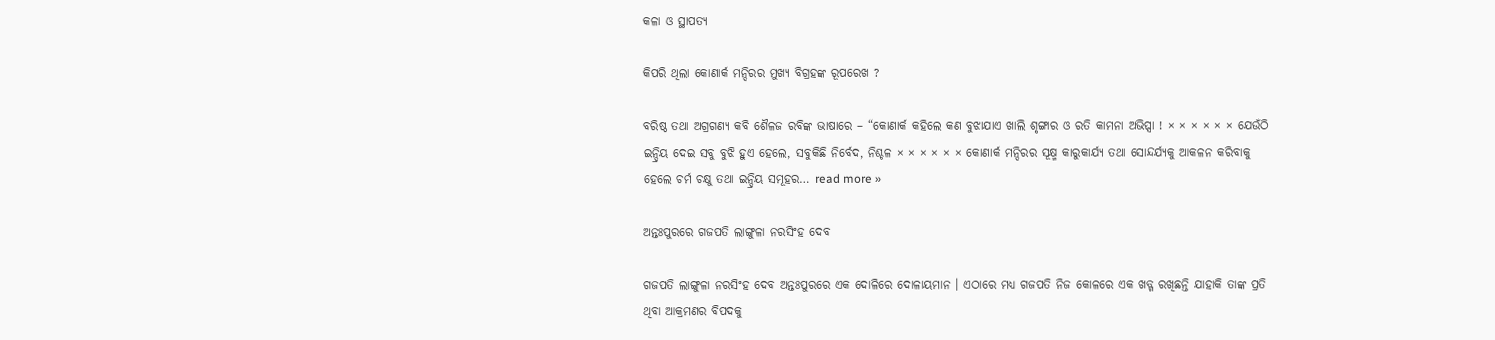କଳା ଓ ସ୍ଥାପତ୍ୟ

କିପରି ଥିଲା କୋଣାର୍କ ମନ୍ଦିରର ମୁଖ୍ୟ ବିଗ୍ରହଙ୍କ ରୂପରେଖ ?

ବରିଷ୍ଠ ତଥା ଅଗ୍ରଗଣ୍ୟ କବି ଶୈଳଜ ରବିଙ୍କ ଭାଷାରେ – “କୋଣାର୍କ କହିଲେ କଣ ବୁଝାଯାଏ ଖାଲି ଶୃଙ୍ଗାର ଓ ରତି କାମନା ଅଭିପ୍ସା ! × × × × × × ଯେଉଁଠି ଇନ୍ଦ୍ରିୟ ଦେଇ ସବୁ ବୁଝି ହୁଏ ହେଲେ, ସବୁକିଛି ନିର୍ବେଦ, ନିଶ୍ଚଳ × × × × × × କୋଣାର୍କ ମନ୍ଦିରର ସୂକ୍ଷ୍ମ କାରୁକାର୍ଯ୍ୟ ତଥା ସୋନ୍ଦର୍ଯ୍ୟକୁ ଆକଳନ କରିବାକୁ ହେଲେ ଚର୍ମ ଚକ୍ଷୁ ତଥା ଇନ୍ଦ୍ରିୟ ସମୂହର… read more »

ଅନ୍ତଃପୁରରେ ଗଜପତି ଲାଙ୍ଗୁଳା ନରସିଂହ ଦେବ

ଗଜପତି ଲାଙ୍ଗୁଳା ନରସିଂହ ଦେବ ଅନ୍ତଃପୁରରେ ଏକ ଦୋଳିରେ ଦୋଳାୟମାନ । ଏଠାରେ ମଧ୍ୟ ଗଜପତି ନିଜ କୋଳରେ ଏକ ଖଡ୍ଗ ରଖିଛନ୍ତି ଯାହାକି ତାଙ୍କ ପ୍ରତି ଥିବା ଆକ୍ରମଣର ବିପଦକୁ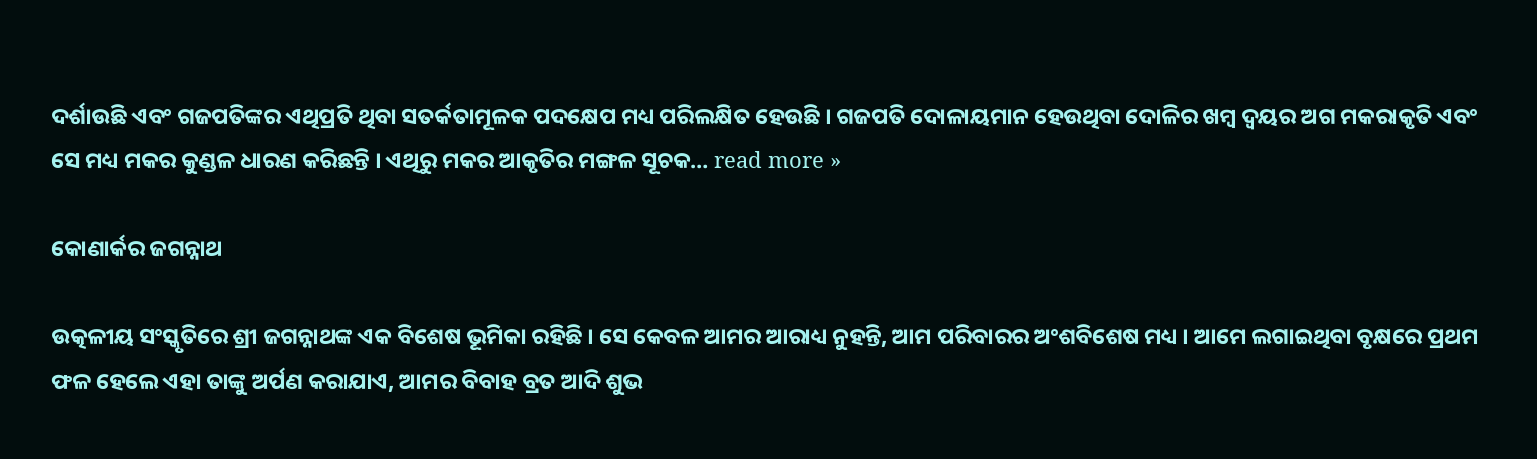ଦର୍ଶାଉଛି ଏବଂ ଗଜପତିଙ୍କର ଏଥିପ୍ରତି ଥିବା ସତର୍କତାମୂଳକ ପଦକ୍ଷେପ ମଧ୍ୟ ପରିଲକ୍ଷିତ ହେଉଛି । ଗଜପତି ଦୋଳାୟମାନ ହେଉଥିବା ଦୋଳିର ଖମ୍ବ ଦ୍ୱୟର ଅଗ ମକରାକୃତି ଏବଂ ସେ ମଧ୍ୟ ମକର କୁଣ୍ଡଳ ଧାରଣ କରିଛନ୍ତି । ଏଥିରୁ ମକର ଆକୃତିର ମଙ୍ଗଳ ସୂଚକ… read more »

କୋଣାର୍କର ଜଗନ୍ନାଥ

ଉତ୍କଳୀୟ ସଂସ୍କୃତିରେ ଶ୍ରୀ ଜଗନ୍ନାଥଙ୍କ ଏକ ବିଶେଷ ଭୂମିକା ରହିଛି । ସେ କେବଳ ଆମର ଆରାଧ୍ୟ ନୁହନ୍ତି, ଆମ ପରିବାରର ଅଂଶବିଶେଷ ମଧ୍ୟ । ଆମେ ଲଗାଇଥିବା ବୃକ୍ଷରେ ପ୍ରଥମ ଫଳ ହେଲେ ଏହା ତାଙ୍କୁ ଅର୍ପଣ କରାଯାଏ, ଆମର ବିବାହ ବ୍ରତ ଆଦି ଶୁଭ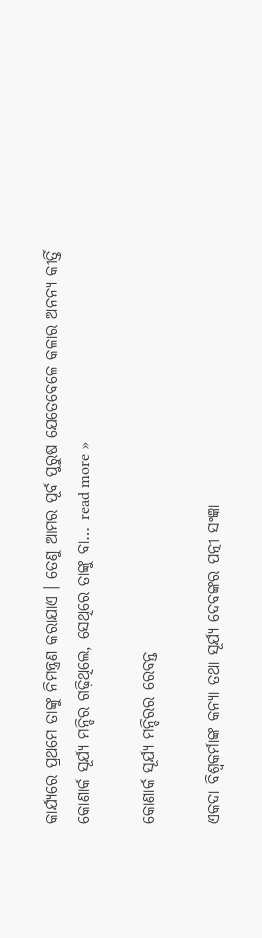କାର୍ଯ୍ୟରେ ପ୍ରଥମେ ତାଙ୍କୁ ନିମନ୍ତ୍ରଣ କରାଯାଏ । ତେଣୁ ଆମର ପୂର୍ବ ପୁରୁଷ ଯେତେବେଳେ କଳାର ଅନନ୍ୟ କୀର୍ତ୍ତି କୋଣାର୍କ ସୂର୍ଯ୍ୟ ମନ୍ଦିର ଗଢ଼ିଥିଲେ, ସେଥିରେ ତାଙ୍କୁ ବା… read more »

କୋଣାର୍କ ସୂର୍ଯ୍ୟ ମନ୍ଦିରର ରେବନ୍ତ

ଏକଦା ବିଶ୍ଵକର୍ମାଙ୍କ କନ୍ୟା ତଥା ସୂର୍ଯ୍ୟ ଦେବଙ୍କର ପତ୍ନୀ ସଂଜ୍ଞା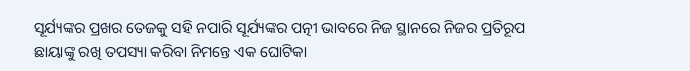ସୂର୍ଯ୍ୟଙ୍କର ପ୍ରଖର ତେଜକୁ ସହି ନପାରି ସୂର୍ଯ୍ୟଙ୍କର ପତ୍ନୀ ଭାବରେ ନିଜ ସ୍ଥାନରେ ନିଜର ପ୍ରତିରୂପ ଛାୟାଙ୍କୁ ରଖି ତପସ୍ୟା କରିବା ନିମନ୍ତେ ଏକ ଘୋଟିକା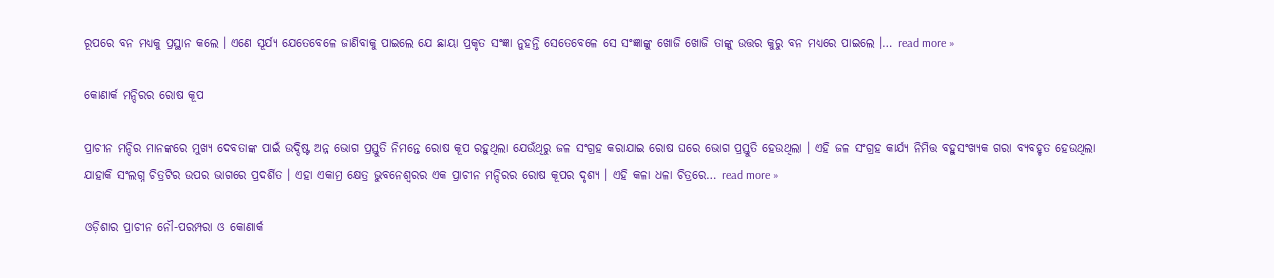ରୂପରେ ବନ ମଧ୍ୟକୁ ପ୍ରସ୍ଥାନ କଲେ । ଏଣେ ସୂର୍ଯ୍ୟ ଯେତେବେଳେ ଜାଣିବାକୁ ପାଇଲେ ଯେ ଛାୟା ପ୍ରକୃତ ସଂଜ୍ଞା ନୁହନ୍ତି ସେତେବେଳେ ସେ ସଂଜ୍ଞାଙ୍କୁ ଖୋଜି ଖୋଜି ତାଙ୍କୁ ଉତ୍ତର କୁରୁ ବନ ମଧ୍ୟରେ ପାଇଲେ ।… read more »

କୋଣାର୍କ ମନ୍ଦିରର ରୋଷ କୂପ

ପ୍ରାଚୀନ ମନ୍ଦିର ମାନଙ୍କରେ ମୁଖ୍ୟ ଦେବତାଙ୍କ ପାଇଁ ଉଦ୍ଦିଷ୍ଟ ଅନ୍ନ ଭୋଗ ପ୍ରସ୍ତୁତି ନିମନ୍ତେ ରୋଷ କୂପ ରହୁଥିଲା ଯେଉଁଥିରୁ ଜଳ ସଂଗ୍ରହ କରାଯାଇ ରୋଷ ଘରେ ଭୋଗ ପ୍ରସ୍ତୁତି ହେଉଥିଲା । ଏହି ଜଳ ସଂଗ୍ରହ କାର୍ଯ୍ୟ ନିମିତ୍ତ ବହୁସଂଖ୍ୟକ ଗରା ବ୍ୟବହୃତ ହେଉଥିଲା ଯାହାକି ସଂଲଗ୍ନ ଚିତ୍ରଟିର ଉପର ଭାଗରେ ପ୍ରଦର୍ଶିତ । ଏହା ଏକାମ୍ର କ୍ଷେତ୍ର ଭୁବନେଶ୍ଵରର ଏକ ପ୍ରାଚୀନ ମନ୍ଦିରର ରୋଷ କୂପର ଦୃଶ୍ୟ । ଏହି କଳା ଧଳା ଚିତ୍ରରେ… read more »

ଓଡ଼ିଶାର ପ୍ରାଚୀନ ନୌ-ପରମ୍ପରା ଓ କୋଣାର୍କ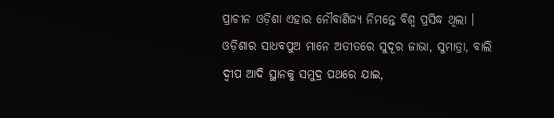ପ୍ରାଚୀନ ଓଡ଼ିଶା ଏହାର ନୌବାଣିଜ୍ୟ ନିମନ୍ତେ ବିଶ୍ୱ ପ୍ରସିଦ୍ଧ ଥିଲା । ଓଡ଼ିଶାର ସାଧବପୁଅ ମାନେ ଅତୀତରେ ସୁଦୂର ଜାଭା, ସୁମାତ୍ରା, ବାଲି ଦ୍ଵୀପ ଆଦି ସ୍ଥାନକୁ ସମୁଦ୍ର ପଥରେ ଯାଇ,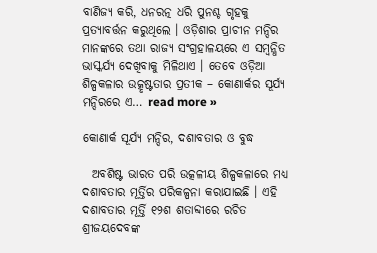ବାଣିଜ୍ୟ କରି, ଧନରତ୍ନ ଧରି ପୁନଶ୍ଚ ଗୃହକୁ ପ୍ରତ୍ୟାବର୍ତ୍ତନ କରୁଥିଲେ । ଓଡ଼ିଶାର ପ୍ରାଚୀନ ମନ୍ଦିର ମାନଙ୍କରେ ତଥା ରାଜ୍ୟ ସଂଗ୍ରହାଳୟରେ ଏ ସମ୍ବନ୍ଧିତ ଭାସ୍କର୍ଯ୍ୟ ଦେଖିବାକୁ ମିଳିଥାଏ । ତେବେ ଓଡ଼ିଆ ଶିଳ୍ପକଳାର ଉତ୍କୃଷ୍ଟତାର ପ୍ରତୀକ – କୋଣାର୍କର ସୂର୍ଯ୍ୟ ମନ୍ଦିରରେ ଏ… read more »

କୋଣାର୍କ ସୂର୍ଯ୍ୟ ମନ୍ଦିର, ଦଶାବତାର ଓ ବୁଦ୍ଧ

  ଅବଶିଷ୍ଟ ଭାରତ ପରି ଉତ୍କଳୀୟ ଶିଳ୍ପକଳାରେ ମଧ୍ୟ ଦଶାବତାର ମୂର୍ତ୍ତିର ପରିକଳ୍ପନା କରାଯାଇଛି । ଏହି ଦଶାବତାର ମୂର୍ତ୍ତି ୧୨ଶ ଶତାବ୍ଦୀରେ ରଚିତ ଶ୍ରୀଜୟଦେବଙ୍କ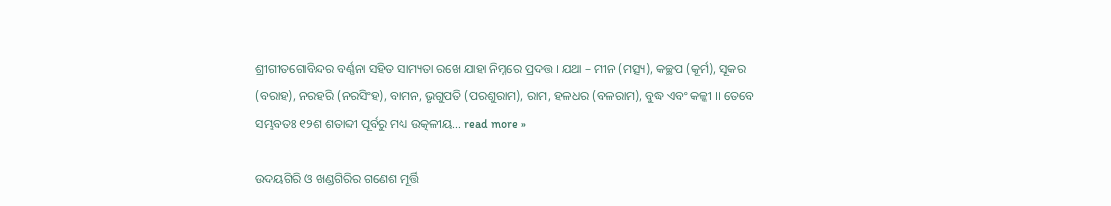ଶ୍ରୀଗୀତଗୋବିନ୍ଦର ବର୍ଣ୍ଣନା ସହିତ ସାମ୍ୟତା ରଖେ ଯାହା ନିମ୍ନରେ ପ୍ରଦତ୍ତ । ଯଥା – ମୀନ (ମତ୍ସ୍ୟ), କଚ୍ଛପ (କୂର୍ମ), ସୂକର (ବରାହ), ନରହରି (ନରସିଂହ), ବାମନ, ଭୃଗୁପତି (ପରଶୁରାମ), ରାମ, ହଳଧର (ବଳରାମ), ବୁଦ୍ଧ ଏବଂ କଳ୍କୀ ।। ତେବେ ସମ୍ଭବତଃ ୧୨ଶ ଶତାବ୍ଦୀ ପୂର୍ବରୁ ମଧ୍ୟ ଉତ୍କଳୀୟ… read more »

ଉଦୟଗିରି ଓ ଖଣ୍ଡଗିରିର ଗଣେଶ ମୂର୍ତ୍ତି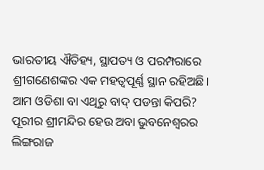ଭାରତୀୟ ଐତିହ୍ୟ, ସ୍ଥାପତ୍ୟ ଓ ପରମ୍ପରାରେ ଶ୍ରୀଗଣେଶଙ୍କର ଏକ ମହତ୍ୱପୂର୍ଣ୍ଣ ସ୍ଥାନ ରହିଅଛି। ଆମ ଓଡିଶା ବା ଏଥିରୁ ବାଦ୍ ପଡନ୍ତା କିପରି? ପୂରୀର ଶ୍ରୀମନ୍ଦିର ହେଉ ଅବା ଭୁବନେଶ୍ୱରର ଲିଙ୍ଗରାଜ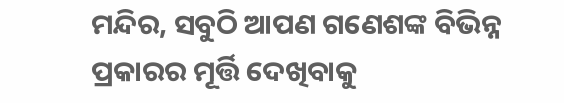ମନ୍ଦିର, ସବୁଠି ଆପଣ ଗଣେଶଙ୍କ ବିଭିନ୍ନ ପ୍ରକାରର ମୂର୍ତ୍ତି ଦେଖିବାକୁ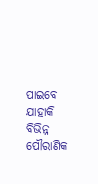ପାଇବେ ଯାହାକି ବିଭିନ୍ନ ପୌରାଣିକ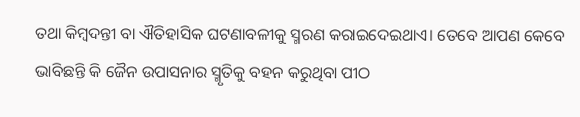ତଥା କିମ୍ବଦନ୍ତୀ ବା ଐତିହାସିକ ଘଟଣାବଳୀକୁ ସ୍ମରଣ କରାଇଦେଇଥାଏ। ତେବେ ଆପଣ କେବେ ଭାବିଛନ୍ତି କି ଜୈନ ଉପାସନାର ସ୍ମୃତିକୁ ବହନ କରୁଥିବା ପୀଠ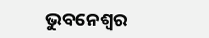ଭୁବନେଶ୍ୱର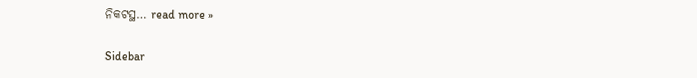ନିକଟସ୍ଥ… read more »

Sidebar